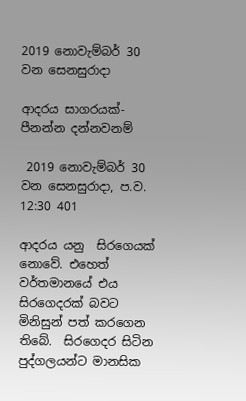2019 නොවැම්බර් 30 වන සෙනසුරාදා

ආදරය සාගරයක්-පීනන්න දන්නවනම්

 2019 නොවැම්බර් 30 වන සෙනසුරාදා, ප.ව. 12:30 401

ආදරය යනු  සිරගෙයක් නොවේ. එහෙත් වර්තමානයේ එය සිරගෙදරක් බවට මිනිසුන් පත් කරගෙන තිබේ.  සිරගෙදර සිටින පුද්ගලයන්ට මානසික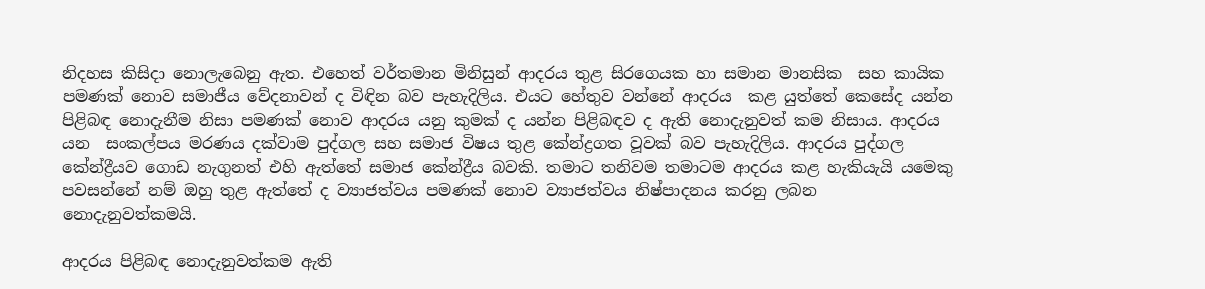නිදහස කිසිදා නොලැබෙනු ඇත. එහෙත් වර්තමාන මිනිසුන් ආදරය තුළ සිරගෙයක හා සමාන මානසික  සහ කායික පමණක් නොව සමාජීය වේදනාවන් ද විඳින බව පැහැදිලිය. එයට හේතුව වන්නේ ආදරය  කළ යුත්තේ කෙසේද යන්න පිළිබඳ නොදැනීම නිසා පමණක් නොව ආදරය යනු කුමක් ද යන්න පිළිබඳව ද ඇති නොදැනුවත් කම නිසාය. ආදරය යන  සංකල්පය මරණය දක්වාම පුද්ගල සහ සමාජ විෂය තුළ කේන්ද්‍රගත වූවක් බව පැහැදිලිය. ආදරය පුද්ගල කේන්ද්‍රීයව ගොඩ නැගුනත් එහි ඇත්තේ සමාජ කේන්ද්‍රීය බවකි. තමාට තනිවම තමාටම ආදරය කළ හැකියැයි යමෙකු පවසන්නේ නම් ඔහු තුළ ඇත්තේ ද ව්‍යාජත්වය පමණක් නොව ව්‍යාජත්වය නිෂ්පාදනය කරනු ලබන නොදැනුවත්කමයි.

ආදරය පිළිබඳ නොදැනුවත්කම ඇති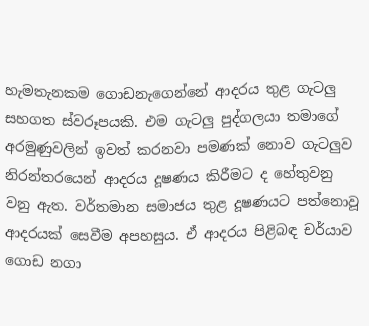හැමතැනකම ගොඩනැගෙන්නේ ආදරය තුළ ගැටලු සහගත ස්වරූපයකි. එම ගැටලු පුද්ගලයා තමාගේ අරමුණුවලින් ඉවත් කරනවා පමණක් නොව ගැටලුව නිරන්තරයෙන් ආදරය දූෂණය කිරීමට ද හේතුවනු වනු ඇත. වර්තමාන සමාජය තුළ දූෂණයට පත්නොවූ ආදරයක් සෙවීම අපහසුය. ඒ ආදරය පිළිබඳ චර්යාව ගොඩ නගා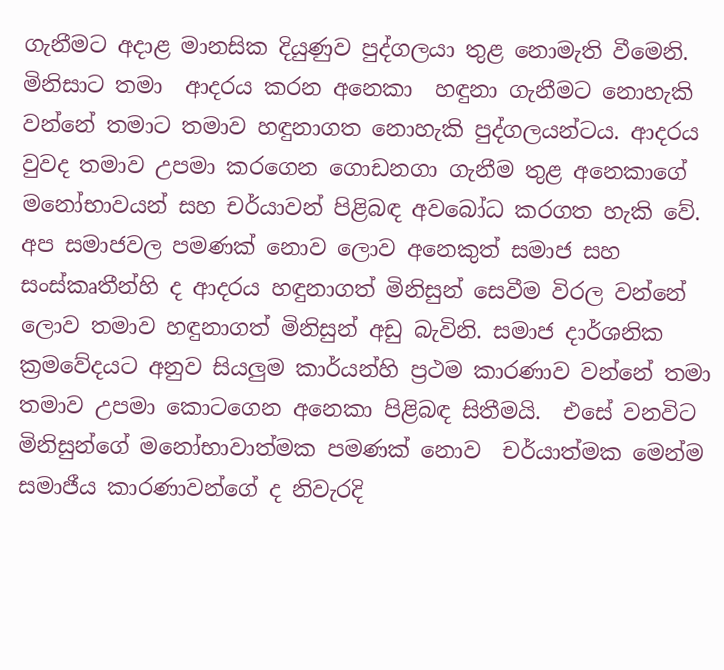ගැනීමට අදාළ මානසික දියුණුව පුද්ගලයා තුළ නොමැති වීමෙනි. මිනිසාට තමා  ආදරය කරන අනෙකා  හඳුනා ගැනීමට නොහැකි වන්නේ තමාට තමාව හඳුනාගත නොහැකි පුද්ගලයන්ටය. ආදරය වුවද තමාව උපමා කරගෙන ගොඩනගා ගැනීම තුළ අනෙකාගේ මනෝභාවයන් සහ චර්යාවන් පිළිබඳ අවබෝධ කරගත හැකි වේ. අප සමාජවල පමණක් නොව ලොව අනෙකුත් සමාජ සහ සංස්කෘතීන්හි ද ආදරය හඳුනාගත් මිනිසුන් සෙවීම විරල වන්නේ ලොව තමාව හඳුනාගත් මිනිසුන් අඩු බැවිනි. සමාජ දාර්ශනික ක්‍රමවේදයට අනුව සියලුම කාර්යන්හි ප්‍රථම කාරණාව වන්නේ තමා තමාව උපමා කොටගෙන අනෙකා පිළිබඳ සිතීමයි.  එසේ වනවිට මිනිසුන්ගේ මනෝභාවාත්මක පමණක් නොව  චර්යාත්මක මෙන්ම සමාජීය කාරණාවන්ගේ ද නිවැරදි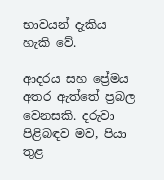භාවයන් දැකිය හැකි වේ.

ආදරය සහ ප්‍රේමය අතර ඇත්තේ ප්‍රබල වෙනසකි. දරුවා පිළිබඳව මව, පියා තුළ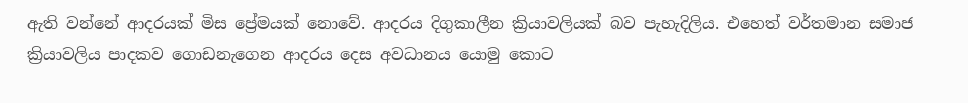ඇති වන්නේ ආදරයක් මිස ප්‍රේමයක් නොවේ. ආදරය දිගුකාලීන ක්‍රියාවලියක් බව පැහැදිලිය. එහෙත් වර්තමාන සමාජ ක්‍රියාවලිය පාදකව ගොඩනැගෙන ආදරය දෙස අවධානය යොමු කොට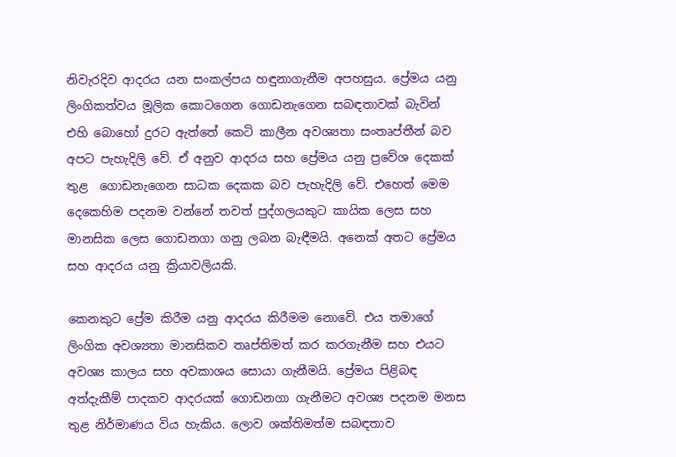නිවැරදිව ආදරය යන සංකල්පය හඳුනාගැනීම අපහසුය. ප්‍රේමය යනු ලිංගිකත්වය මූලික කොටගෙන ගොඩනැගෙන සබඳතාවක් බැවින් එහි බොහෝ දුරට ඇත්තේ කෙටි කාලීන අවශ්‍යතා සංතෘප්තීන් බව අපට පැහැදිලි වේ. ඒ අනුව ආදරය සහ ප්‍රේමය යනු ප්‍රවේශ දෙකක් තුළ  ගොඩනැගෙන සාධක දෙකක බව පැහැදිලි වේ. එහෙත් මෙම දෙකෙහිම පදනම වන්නේ තවත් පුද්ගලයකුට කායික ලෙස සහ මානසික ලෙස ගොඩනගා ගනු ලබන බැඳීමයි. අනෙක් අතට ප්‍රේමය සහ ආදරය යනු ක්‍රියාවලියකි.

කෙනකුට ප්‍රේම කිරීම යනු ආදරය කිරීමම නොවේ. එය තමාගේ ලිංගික අවශ්‍යතා මානසිකව තෘප්තිමත් කර කරගැනීම සහ එයට අවශ්‍ය කාලය සහ අවකාශය සොයා ගැනීමයි. ප්‍රේමය පිළිබඳ අත්දැකීම් පාදකව ආදරයක් ගොඩනගා ගැනීමට අවශ්‍ය පදනම මනස තුළ නිර්මාණය විය හැකිය. ලොව ශක්තිමත්ම සබඳතාව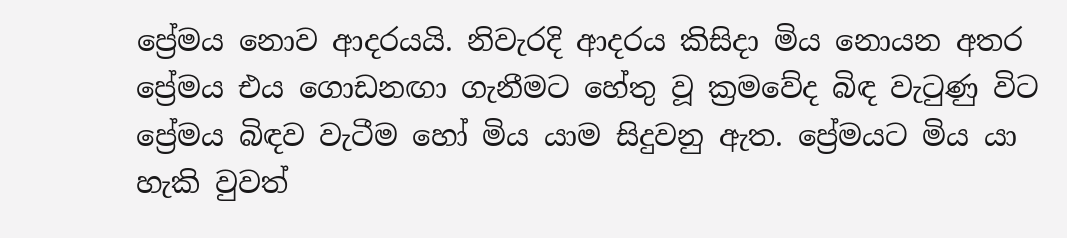ප්‍රේමය නොව ආදරයයි. නිවැරදි ආදරය කිසිදා මිය නොයන අතර  ප්‍රේමය එය ගොඩනඟා ගැනීමට හේතු වූ ක්‍රමවේද බිඳ වැටුණු විට ප්‍රේමය බිඳව වැටීම හෝ මිය යාම සිදුවනු ඇත. ප්‍රේමයට මිය යා හැකි වුවත්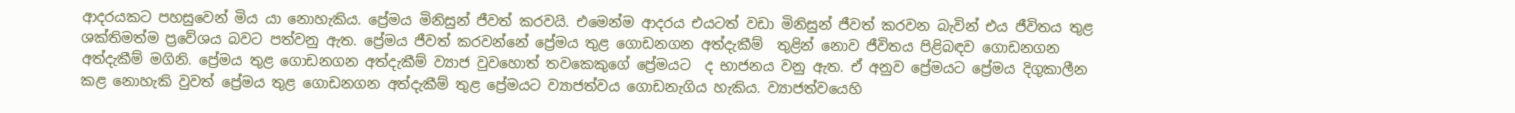ආදරයකට පහසුවෙන් මිය යා නොහැකිය. ප්‍රේමය මිනිසුන් ජීවත් කරවයි. එමෙන්ම ආදරය එයටත් වඩා මිනිසුන් ජීවත් කරවන බැවින් එය ජීවිතය තුළ ශක්තිමත්ම ප්‍රවේශය බවට පත්වනු ඇත. ප්‍රේමය ජීවත් කරවන්නේ ප්‍රේමය තුළ ගොඩනගන අත්දැකීම්  තුළින් නොව ජීවිතය පිළිබඳව ගොඩනගන අත්දැකීම් මගිනි. ප්‍රේමය තුළ ගොඩනගන අත්දැකීම් ව්‍යාජ වුවහොත් තවකෙකුගේ ප්‍රේමයට  ද භාජනය වනු ඇත. ඒ අනුව ප්‍රේමයට ප්‍රේමය දිගුකාලීන කළ නොහැකි වුවත් ප්‍රේමය තුළ ගොඩනගන අත්දැකීම් තුළ ප්‍රේමයට ව්‍යාජත්වය ගොඩනැගිය හැකිය. ව්‍යාජත්වයෙහි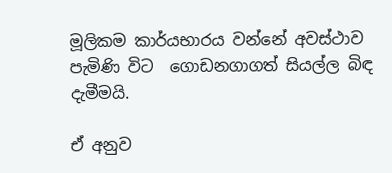මූලිකම කාර්යභාරය වන්නේ අවස්ථාව පැමිණි විට  ගොඩනගාගත් සියල්ල බිඳ දැමීමයි.

ඒ අනුව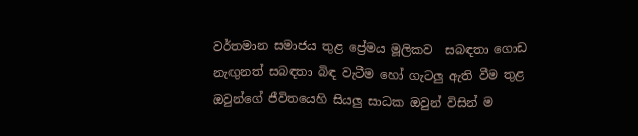වර්තමාන සමාජය තුළ ප්‍රේමය මූලිකව  සබඳතා ගොඩ නැඟුනත් සබඳතා බිඳ වැටීම හෝ ගැටලු ඇති වීම තුළ ඔවුන්ගේ ජීවිතයෙහි සියලු සාධක ඔවුන් විසින් ම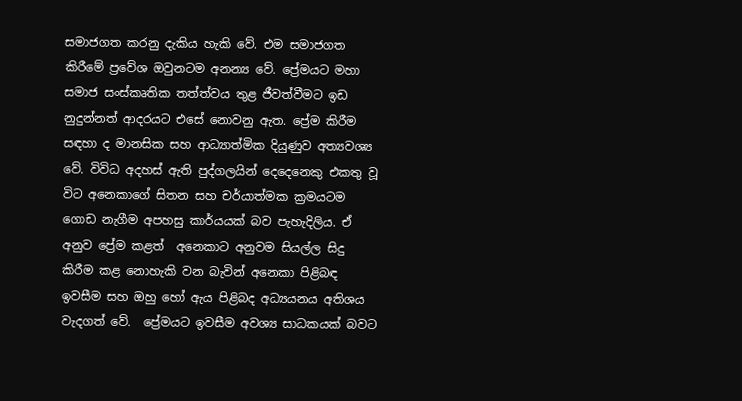සමාජගත කරනු දැකිය හැකි වේ. එම සමාජගත කිරීමේ ප්‍රවේශ ඔවුනටම අනන්‍ය වේ. ප්‍රේමයට මහා සමාජ සංස්කෘතික තත්ත්වය තුළ ජීවත්වීමට ඉඩ නුදුන්නත් ආදරයට එසේ නොවනු ඇත. ප්‍රේම කිරීම සඳහා ද මානසික සහ ආධ්‍යාත්මික දියුණුව අත්‍යවශ්‍ය වේ. විවිධ අදහස් ඇති පුද්ගලයින් දෙදෙනෙකු එකතු වූ විට අනෙකාගේ සිතන සහ චර්යාත්මක ක්‍රමයටම  ගොඩ නැගීම අපහසු කාර්යයක් බව පැහැදිලිය. ඒ අනුව ප්‍රේම කළත්  අනෙකාට අනුවම සියල්ල සිදු කිරීම කළ නොහැකි වන බැවින් අනෙකා පිළිබඳ ඉවසීම සහ ඔහු හෝ ඇය පිළිබද අධ්‍යයනය අතිශය වැදගත් වේ.  ප්‍රේමයට ඉවසීම අවශ්‍ය සාධකයක් බවට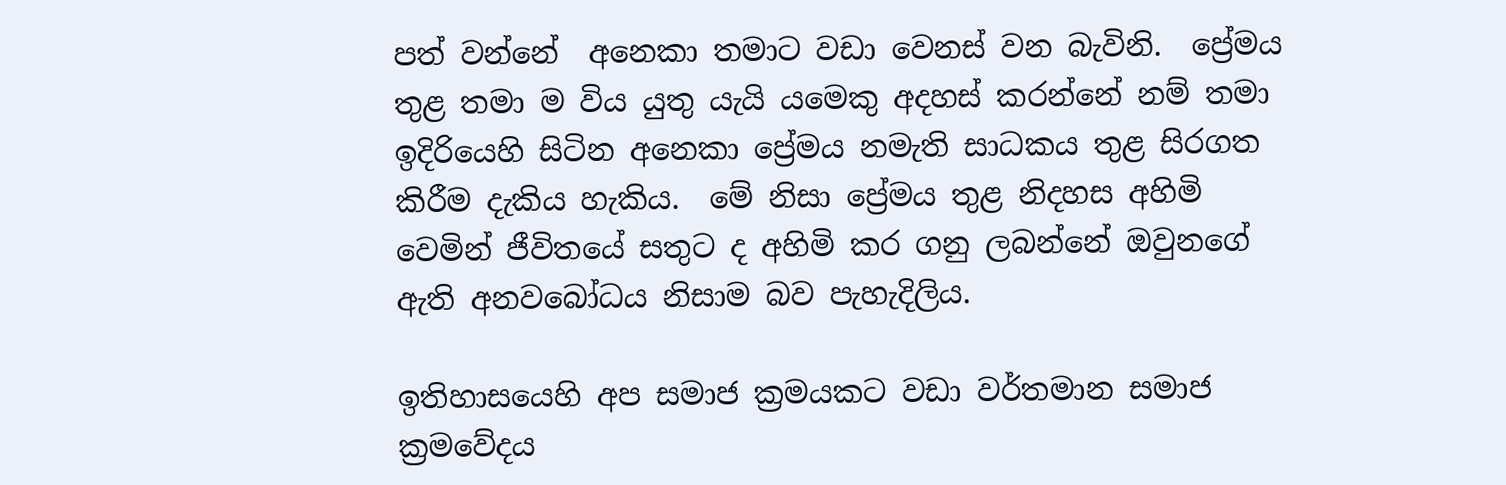පත් වන්නේ  අනෙකා තමාට වඩා වෙනස් වන බැවිනි.  ප්‍රේමය තුළ තමා ම විය යුතු යැයි යමෙකු අදහස් කරන්නේ නම් තමා ඉදිරියෙහි සිටින අනෙකා ප්‍රේමය නමැති සාධකය තුළ සිරගත කිරීම දැකිය හැකිය.  මේ නිසා ප්‍රේමය තුළ නිදහස අහිමි වෙමින් ජීවිතයේ සතුට ද අහිමි කර ගනු ලබන්නේ ඔවුනගේ ඇති අනවබෝධය නිසාම බව පැහැදිලිය.

ඉතිහාසයෙහි අප සමාජ ක්‍රමයකට වඩා වර්තමාන සමාජ ක්‍රමවේදය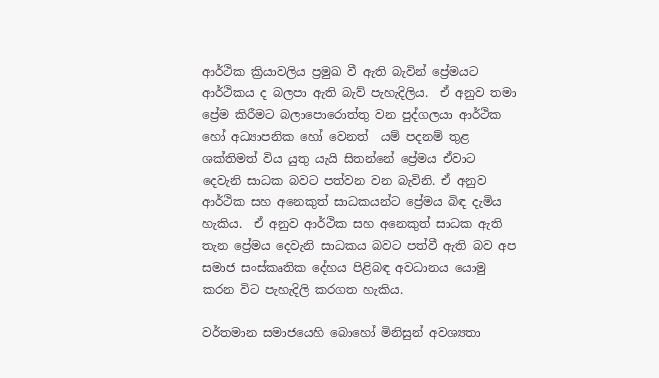ආර්ථික ක්‍රියාවලිය ප්‍රමුඛ වී ඇති බැවින් ප්‍රේමයට ආර්ථිකය ද බලපා ඇති බැව් පැහැදිලිය.  ඒ අනුව තමා ප්‍රේම කිරීමට බලාපොරොත්තු වන පුද්ගලයා ආර්ථික හෝ අධ්‍යාපනික හෝ වෙනත්  යම් පදනම් තුළ ශක්තිමත් විය යුතු යැයි සිතන්නේ ප්‍රේමය ඒවාට දෙවැනි සාධක බවට පත්වන වන බැවිනි. ඒ අනුව ආර්ථික සහ අනෙකුත් සාධකයන්ට ප්‍රේමය බිඳ දැමිය හැකිය.  ඒ අනුව ආර්ථික සහ අනෙකුත් සාධක ඇති තැන ප්‍රේමය දෙවැනි සාධකය බවට පත්වී ඇති බව අප සමාජ සංස්කෘතික දේහය පිළිබඳ අවධානය යොමු කරන විට පැහැදිලි කරගත හැකිය.

වර්තමාන සමාජයෙහි බොහෝ මිනිසුන් අවශ්‍යතා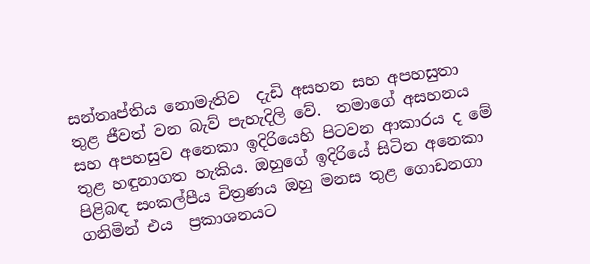සන්තෘප්තිය නොමැතිව  දැඩි අසහන සහ අපහසුතා තුළ ජීවත් වන බැව් පැහැදිලි වේ.  තමාගේ අසහනය සහ අපහසුව අනෙකා ඉදිරියෙහි පිටවන ආකාරය ද මේ තුළ හඳුනාගත හැකිය. ඔහුගේ ඉදිරියේ සිටින අනෙකා පිළිබඳ සංකල්පීය චිත්‍රණය ඔහු මනස තුළ ගොඩනගා ගනිමින් එය  ප්‍රකාශනයට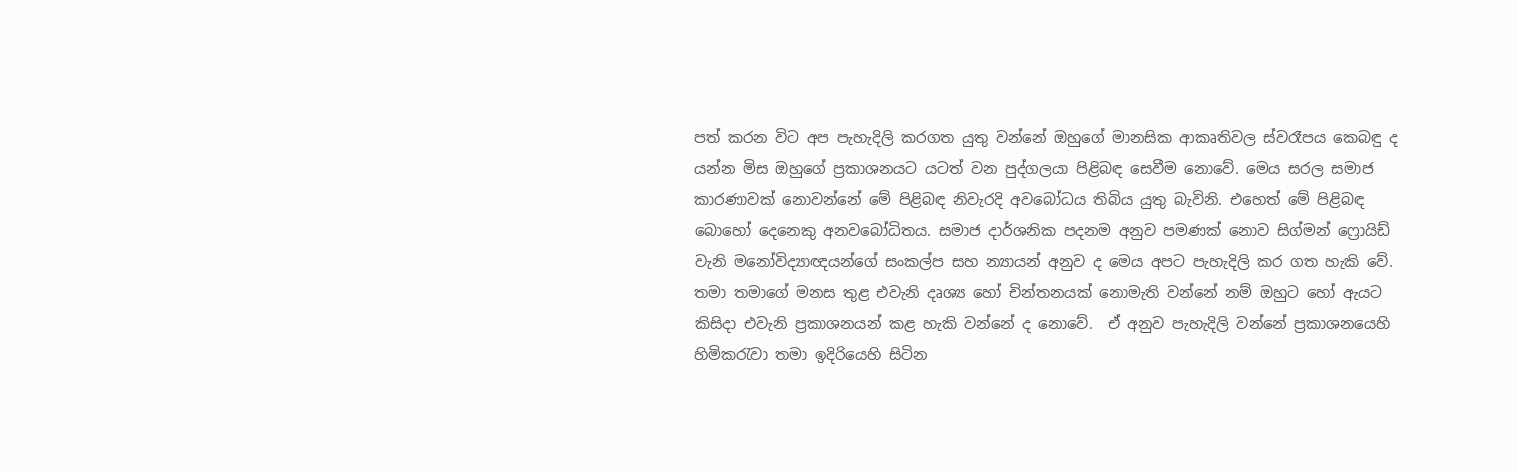පත් කරන විට අප පැහැදිලි කරගත යුතු වන්නේ ඔහුගේ මානසික ආකෘතිවල ස්වරෑපය කෙබඳු ද යන්න මිස ඔහුගේ ප්‍රකාශනයට යටත් වන පුද්ගලයා පිළිබඳ සෙවීම නොවේ. මෙය සරල සමාජ කාරණාවක් නොවන්නේ මේ පිළිබඳ නිවැරදි අවබෝධය තිබිය යුතු බැවිනි. එහෙත් මේ පිළිබඳ බොහෝ දෙනෙකු අනවබෝධිතය. සමාජ දාර්ශනික පදනම අනුව පමණක් නොව සිග්මන් ‍ෆ්‍රොයිඩ් වැනි මනෝවිද්‍යාඥයන්ගේ සංකල්ප සහ න්‍යායන් අනුව ද මෙය අපට පැහැදිලි කර ගත හැකි වේ. තමා තමාගේ මනස තුළ එවැනි දෘශ්‍ය හෝ චින්තනයක් නොමැති වන්නේ නම් ඔහුට හෝ ඇයට කිසිදා එවැනි ප්‍රකාශනයන් කළ හැකි වන්නේ ද නොවේ.  ඒ අනුව පැහැදිලි වන්නේ ප්‍රකාශනයෙහි හිමිකරැවා තමා ඉදිරියෙහි සිටින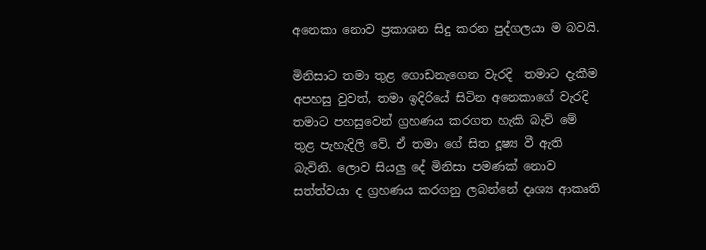අනෙකා නොව ප්‍රකාශන සිදු කරන පුද්ගලයා ම බවයි.

මිනිසාට තමා තුළ ගොඩනැගෙන වැරදි  තමාට දැකීම අපහසු වුවත්, තමා ඉදිරියේ සිටින අනෙකාගේ වැරදි තමාට පහසුවෙන් ග්‍රහණය කරගත හැකි බැව් මේ තුළ පැහැදිලි වේ. ඒ තමා ගේ සිත දූෂ්‍ය වී ඇති බැවිනි. ලොව සියලු දේ මිනිසා පමණක් නොව සත්ත්වයා ද ග්‍රහණය කරගනු ලබන්නේ දෘශ්‍ය ආකෘති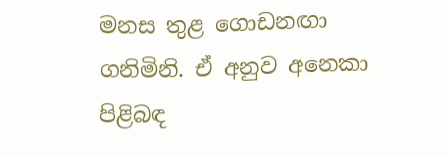මනස තුළ ගොඩනඟා ගනිමිනි. ඒ අනුව අනෙකා  පිළිබඳ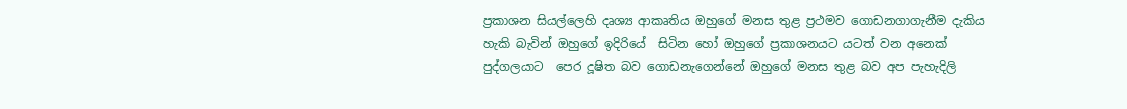ප්‍රකාශන සියල්ලෙහි දෘශ්‍ය ආකෘතිය ඔහුගේ මනස තුළ ප්‍රථමව ගොඩනගාගැනීම දැකිය හැකි බැවින් ඔහුගේ ඉදිරියේ  සිටින හෝ ඔහුගේ ප්‍රකාශනයට යටත් වන අනෙක් පුද්ගලයාට  පෙර දූෂිත බව ගොඩනැගෙන්නේ ඔහුගේ මනස තුළ බව අප පැහැදිලි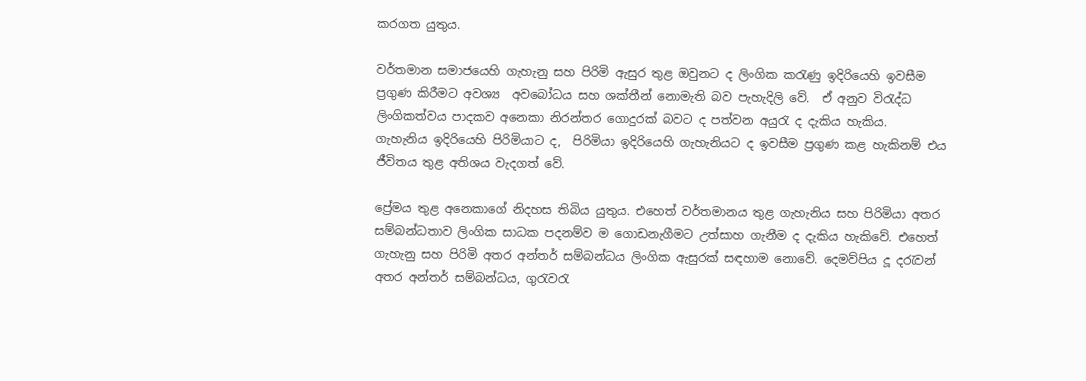කරගත යුතුය.

වර්තමාන සමාජයෙහි ගැහැනු සහ පිරිමි ඇසුර තුළ ඔවුනට ද ලිංගික කරැණු ඉදිරියෙහි ඉවසීම ප්‍රගුණ කිරීමට අවශ්‍ය  අවබෝධය සහ ශක්තීන් නොමැති බව පැහැදිලි වේ.  ඒ අනුව විරැද්ධ ලිංගිකත්වය පාදකව අනෙකා නිරන්තර ගොදුරක් බවට ද පත්වන අයුරැ ද දැකිය හැකිය.  ගැහැනිය ඉදිරියෙහි පිරිමියාට ද,  පිරිමියා ඉදිරියෙහි ගැහැනියට ද ඉවසීම ප්‍රගුණ කළ හැකිනම් එය ජීවිතය තුළ අතිශය වැදගත් වේ.

ප්‍රේමය තුළ අනෙකාගේ නිදහස තිබිය යුතුය. එහෙත් වර්තමානය තුළ ගැහැනිය සහ පිරිමියා අතර සම්බන්ධතාව ලිංගික සාධක පදනම්ව ම ගොඩනැගීමට උත්සාහ ගැනීම ද දැකිය හැකිවේ. එහෙත් ගැහැනු සහ පිරිමි අතර අන්තර් සම්බන්ධය ලිංගික ඇසුරක් සඳහාම නොවේ. දෙමව්පිය දූ දරැවන් අතර අන්තර් සම්බන්ධය, ගුරැවරැ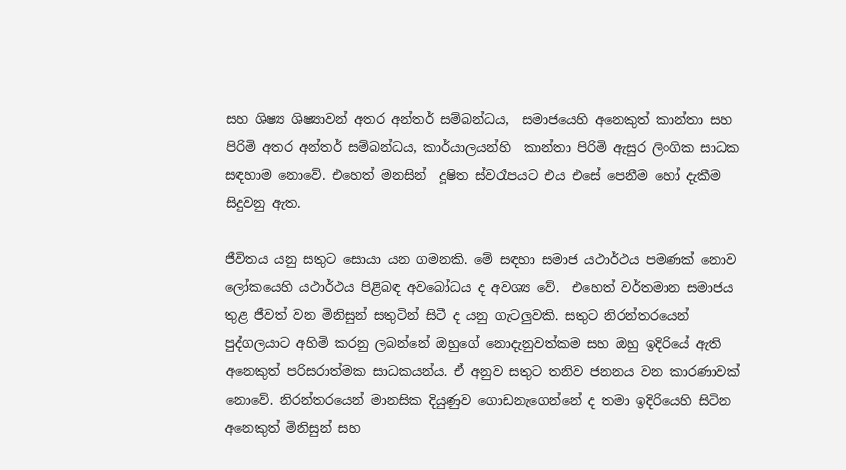සහ ශිෂ්‍ය ශිෂ්‍යාවන් අතර අන්තර් සම්බන්ධය,  සමාජයෙහි අනෙකුත් කාන්තා සහ පිරිමි අතර අන්තර් සම්බන්ධය, කාර්යාලයන්හි  කාන්තා පිරිමි ඇසුර ලිංගික සාධක  සඳහාම නොවේ. එහෙත් මනසින්  දූෂිත ස්වරෑපයට එය එසේ පෙනීම හෝ දැකීම සිදුවනු ඇත.

ජීවිතය යනු සතුට සොයා යන ගමනකි. මේ සඳහා සමාජ යථාර්ථය පමණක් නොව ලෝකයෙහි යථාර්ථය පිළිබඳ අවබෝධය ද අවශ්‍ය වේ.  එහෙත් වර්තමාන සමාජය තුළ ජීවත් වන මිනිසුන් සතුටින් සිටී ද යනු ගැටලුවකි. සතුට නිරන්තරයෙන් පුද්ගලයාට අහිමි කරනු ලබන්නේ ඔහුගේ නොදැනුවත්කම සහ ඔහු ඉදිරියේ ඇති අනෙකුත් පරිසරාත්මක සාධකයන්ය. ඒ අනුව සතුට තනිව ජනනය වන කාරණාවක් නොවේ. නිරන්තරයෙන් මානසික දියුණුව ගොඩනැගෙන්නේ ද තමා ඉදිරියෙහි සිටින අනෙකුත් මිනිසුන් සහ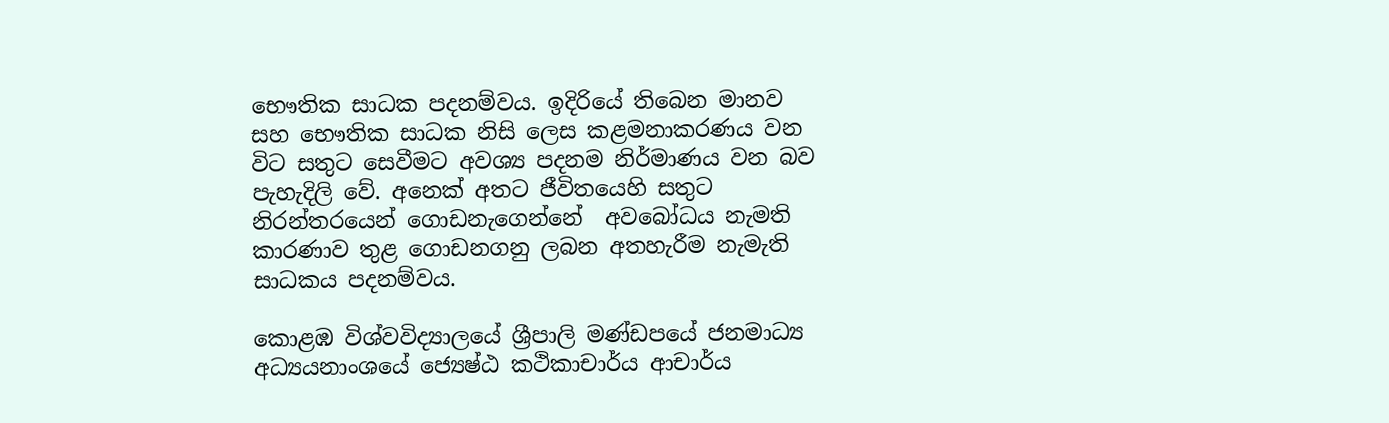භෞතික සාධක පදනම්වය. ඉදිරියේ තිබෙන මානව සහ භෞතික සාධක නිසි ලෙස කළමනාකරණය වන විට සතුට සෙවීමට අවශ්‍ය පදනම නිර්මාණය වන බව පැහැදිලි වේ. අනෙක් අතට ජීවිතයෙහි සතුට නිරන්තරයෙන් ගොඩනැගෙන්නේ  අවබෝධය නැමති කාරණාව තුළ ගොඩනගනු ලබන අතහැරීම නැමැති සාධකය පදනම්වය.

කොළඹ විශ්වවිද්‍යාලයේ ශ්‍රීපාලි මණ්ඩපයේ ජනමාධ්‍ය අධ්‍යයනාංශයේ ජ්‍යෙෂ්ඨ කථිකාචාර්ය ආචාර්ය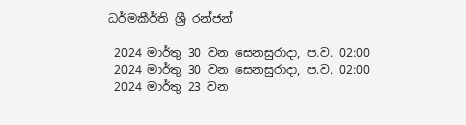ධර්මකීර්ති ශ්‍රී රන්ජන්

 2024 මාර්තු 30 වන සෙනසුරාදා, ප.ව. 02:00
 2024 මාර්තු 30 වන සෙනසුරාදා, ප.ව. 02:00
 2024 මාර්තු 23 වන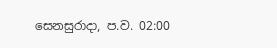සෙනසුරාදා, ප.ව. 02:00